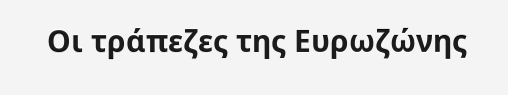Οι τράπεζες της Ευρωζώνης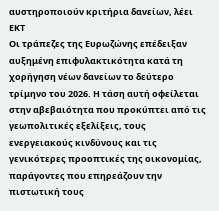αυστηροποιούν κριτήρια δανείων, λέει ΕΚΤ
Οι τράπεζες της Ευρωζώνης επέδειξαν αυξημένη επιφυλακτικότητα κατά τη χορήγηση νέων δανείων το δεύτερο τρίμηνο του 2026. Η τάση αυτή οφείλεται στην αβεβαιότητα που προκύπτει από τις γεωπολιτικές εξελίξεις, τους ενεργειακούς κινδύνους και τις γενικότερες προοπτικές της οικονομίας, παράγοντες που επηρεάζουν την πιστωτική τους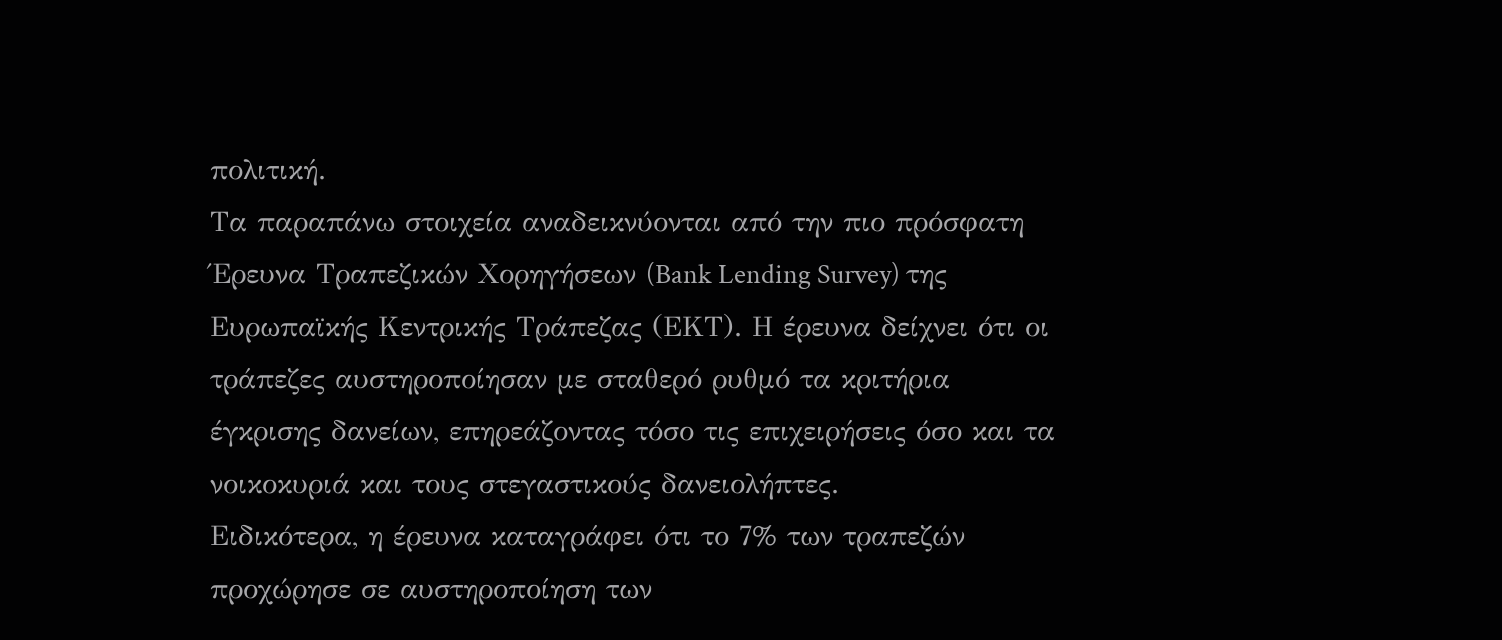πολιτική.
Τα παραπάνω στοιχεία αναδεικνύονται από την πιο πρόσφατη Έρευνα Τραπεζικών Χορηγήσεων (Bank Lending Survey) της Ευρωπαϊκής Κεντρικής Τράπεζας (ΕΚΤ). Η έρευνα δείχνει ότι οι τράπεζες αυστηροποίησαν με σταθερό ρυθμό τα κριτήρια έγκρισης δανείων, επηρεάζοντας τόσο τις επιχειρήσεις όσο και τα νοικοκυριά και τους στεγαστικούς δανειολήπτες.
Ειδικότερα, η έρευνα καταγράφει ότι το 7% των τραπεζών προχώρησε σε αυστηροποίηση των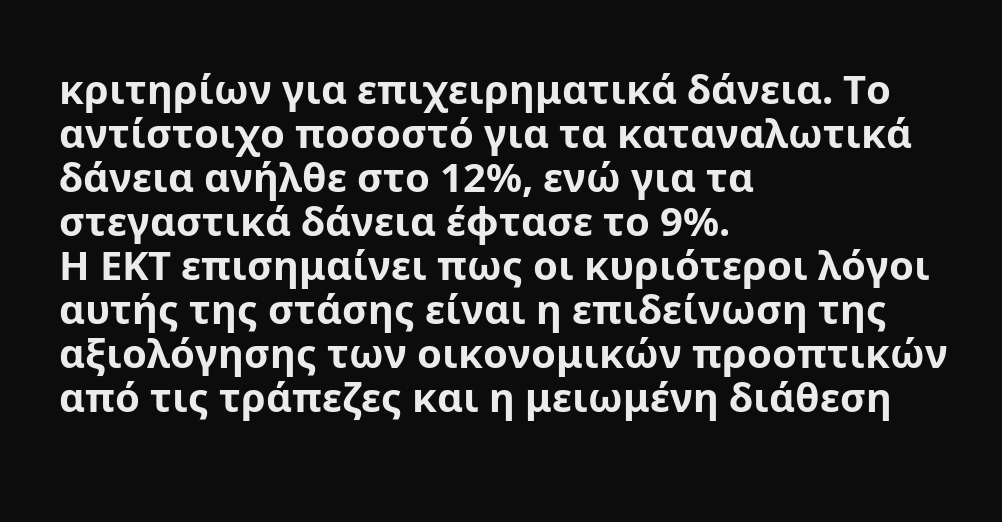κριτηρίων για επιχειρηματικά δάνεια. Το αντίστοιχο ποσοστό για τα καταναλωτικά δάνεια ανήλθε στο 12%, ενώ για τα στεγαστικά δάνεια έφτασε το 9%.
Η ΕΚΤ επισημαίνει πως οι κυριότεροι λόγοι αυτής της στάσης είναι η επιδείνωση της αξιολόγησης των οικονομικών προοπτικών από τις τράπεζες και η μειωμένη διάθεση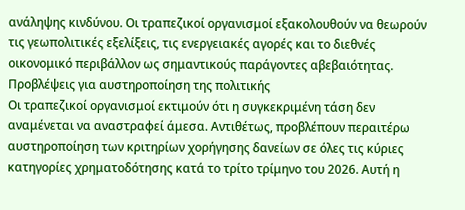ανάληψης κινδύνου. Οι τραπεζικοί οργανισμοί εξακολουθούν να θεωρούν τις γεωπολιτικές εξελίξεις, τις ενεργειακές αγορές και το διεθνές οικονομικό περιβάλλον ως σημαντικούς παράγοντες αβεβαιότητας.
Προβλέψεις για αυστηροποίηση της πολιτικής
Οι τραπεζικοί οργανισμοί εκτιμούν ότι η συγκεκριμένη τάση δεν αναμένεται να αναστραφεί άμεσα. Αντιθέτως, προβλέπουν περαιτέρω αυστηροποίηση των κριτηρίων χορήγησης δανείων σε όλες τις κύριες κατηγορίες χρηματοδότησης κατά το τρίτο τρίμηνο του 2026. Αυτή η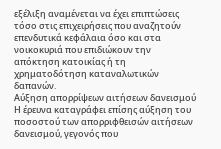εξέλιξη αναμένεται να έχει επιπτώσεις τόσο στις επιχειρήσεις που αναζητούν επενδυτικά κεφάλαια όσο και στα νοικοκυριά που επιδιώκουν την απόκτηση κατοικίας ή τη χρηματοδότηση καταναλωτικών δαπανών.
Αύξηση απορρίψεων αιτήσεων δανεισμού
Η έρευνα καταγράφει επίσης αύξηση του ποσοστού των απορριφθεισών αιτήσεων δανεισμού, γεγονός που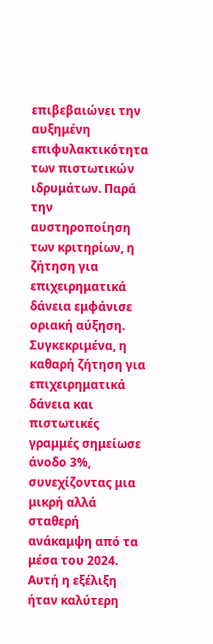επιβεβαιώνει την αυξημένη επιφυλακτικότητα των πιστωτικών ιδρυμάτων. Παρά την αυστηροποίηση των κριτηρίων, η ζήτηση για επιχειρηματικά δάνεια εμφάνισε οριακή αύξηση. Συγκεκριμένα, η καθαρή ζήτηση για επιχειρηματικά δάνεια και πιστωτικές γραμμές σημείωσε άνοδο 3%, συνεχίζοντας μια μικρή αλλά σταθερή ανάκαμψη από τα μέσα του 2024. Αυτή η εξέλιξη ήταν καλύτερη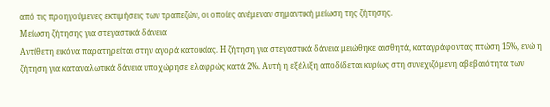από τις προηγούμενες εκτιμήσεις των τραπεζών, οι οποίες ανέμεναν σημαντική μείωση της ζήτησης.
Μείωση ζήτησης για στεγαστικά δάνεια
Αντίθετη εικόνα παρατηρείται στην αγορά κατοικίας. Η ζήτηση για στεγαστικά δάνεια μειώθηκε αισθητά, καταγράφοντας πτώση 15%, ενώ η ζήτηση για καταναλωτικά δάνεια υποχώρησε ελαφρώς κατά 2%. Αυτή η εξέλιξη αποδίδεται κυρίως στη συνεχιζόμενη αβεβαιότητα των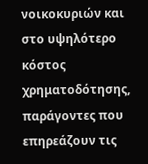νοικοκυριών και στο υψηλότερο κόστος χρηματοδότησης, παράγοντες που επηρεάζουν τις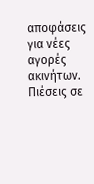αποφάσεις για νέες αγορές ακινήτων.
Πιέσεις σε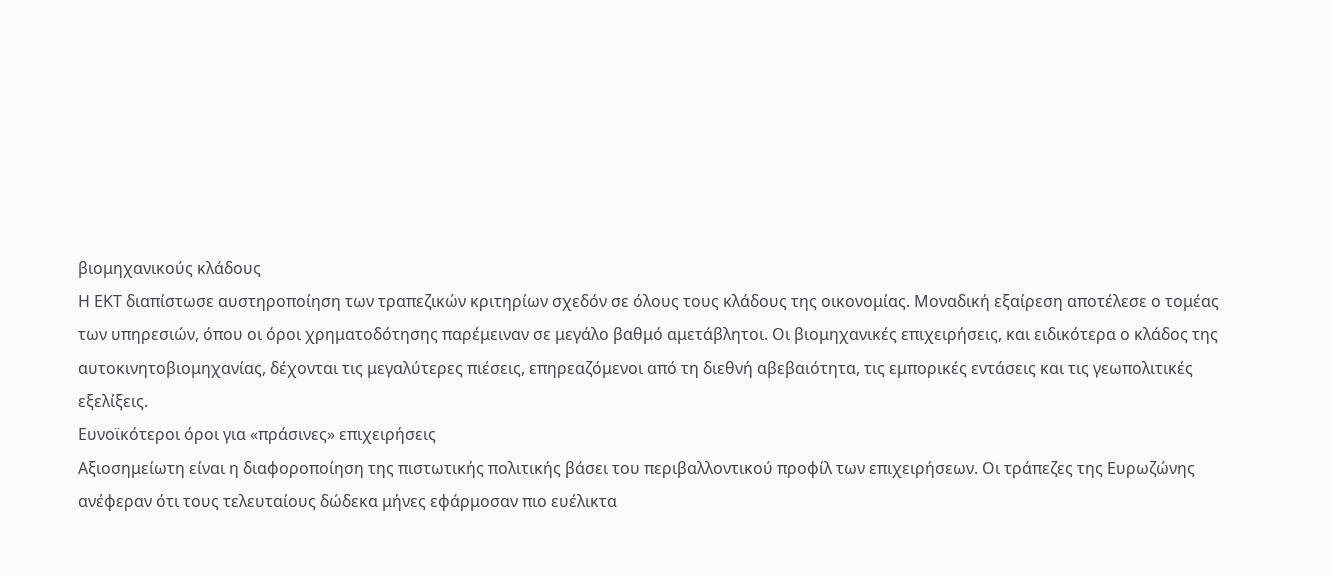βιομηχανικούς κλάδους
Η ΕΚΤ διαπίστωσε αυστηροποίηση των τραπεζικών κριτηρίων σχεδόν σε όλους τους κλάδους της οικονομίας. Μοναδική εξαίρεση αποτέλεσε ο τομέας των υπηρεσιών, όπου οι όροι χρηματοδότησης παρέμειναν σε μεγάλο βαθμό αμετάβλητοι. Οι βιομηχανικές επιχειρήσεις, και ειδικότερα ο κλάδος της αυτοκινητοβιομηχανίας, δέχονται τις μεγαλύτερες πιέσεις, επηρεαζόμενοι από τη διεθνή αβεβαιότητα, τις εμπορικές εντάσεις και τις γεωπολιτικές εξελίξεις.
Ευνοϊκότεροι όροι για «πράσινες» επιχειρήσεις
Αξιοσημείωτη είναι η διαφοροποίηση της πιστωτικής πολιτικής βάσει του περιβαλλοντικού προφίλ των επιχειρήσεων. Οι τράπεζες της Ευρωζώνης ανέφεραν ότι τους τελευταίους δώδεκα μήνες εφάρμοσαν πιο ευέλικτα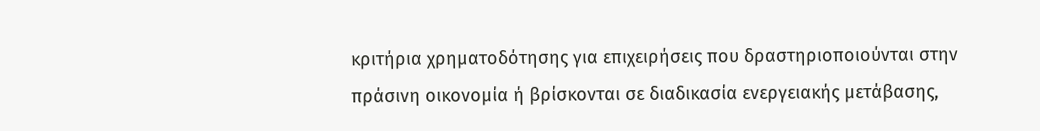κριτήρια χρηματοδότησης για επιχειρήσεις που δραστηριοποιούνται στην πράσινη οικονομία ή βρίσκονται σε διαδικασία ενεργειακής μετάβασης,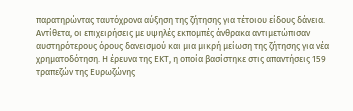παρατηρώντας ταυτόχρονα αύξηση της ζήτησης για τέτοιου είδους δάνεια. Αντίθετα, οι επιχειρήσεις με υψηλές εκπομπές άνθρακα αντιμετώπισαν αυστηρότερους όρους δανεισμού και μια μικρή μείωση της ζήτησης για νέα χρηματοδότηση. Η έρευνα της ΕΚΤ, η οποία βασίστηκε στις απαντήσεις 159 τραπεζών της Ευρωζώνης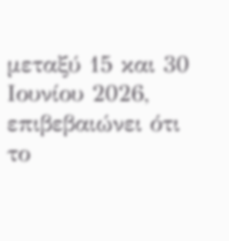μεταξύ 15 και 30 Ιουνίου 2026, επιβεβαιώνει ότι το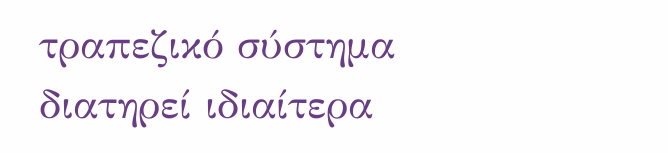τραπεζικό σύστημα διατηρεί ιδιαίτερα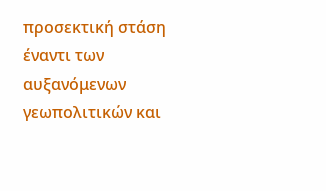προσεκτική στάση έναντι των αυξανόμενων γεωπολιτικών και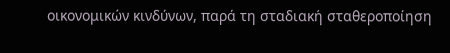οικονομικών κινδύνων, παρά τη σταδιακή σταθεροποίηση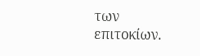των επιτοκίων.